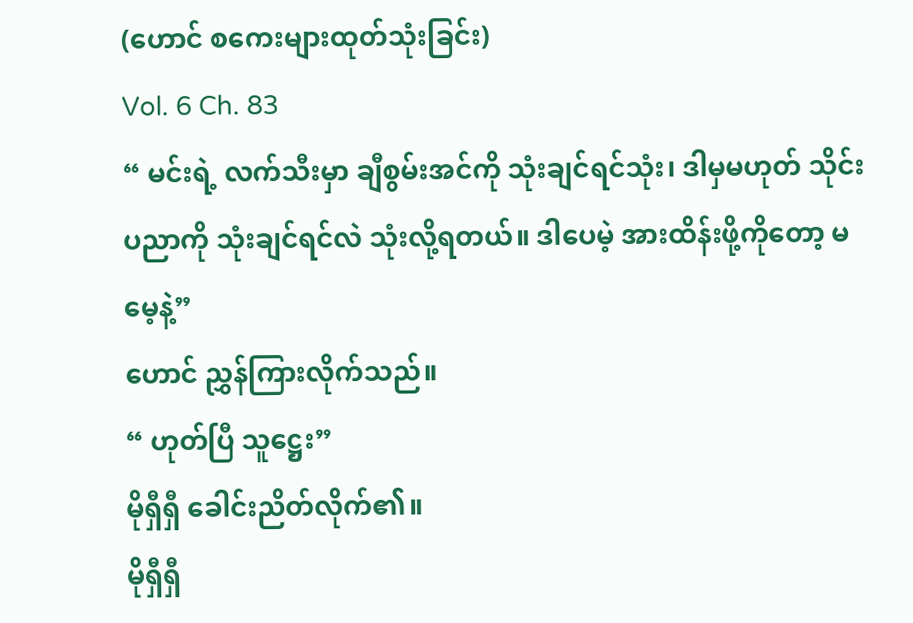(ဟောင် စကေးများထုတ်သုံးခြင်း)
Vol. 6 Ch. 83
“ မင်းရဲ့ လက်သီးမှာ ချီစွမ်းအင်ကို သုံးချင်ရင်သုံး၊ ဒါမှမဟုတ် သိုင်းပညာကို သုံးချင်ရင်လဲ သုံးလို့ရတယ်။ ဒါပေမဲ့ အားထိန်းဖို့ကိုတော့ မမေ့နဲ့”
ဟောင် ညွှန်ကြားလိုက်သည်။
“ ဟုတ်ပြီ သူဋ္ဌေး”
မိုရှီရှီ ခေါင်းညိတ်လိုက်၏။
မိုရှီရှီ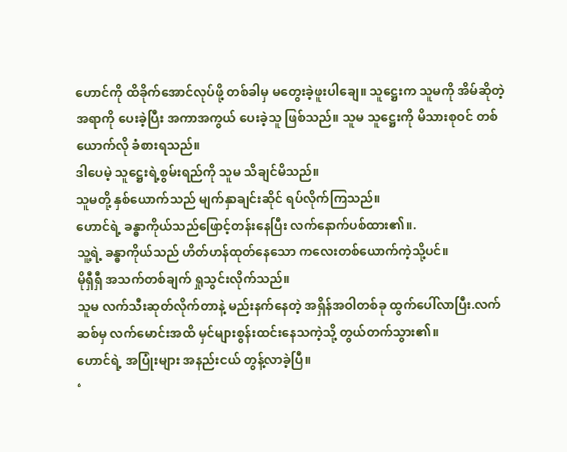ဟောင်ကို ထိခိုက်အောင်လုပ်ဖို့ တစ်ခါမှ မတွေးခဲ့ဖူးပါချေ။ သူဋ္ဌေးက သူမကို အိမ်ဆိုတဲ့ အရာကို ပေးခဲ့ပြီး အကာအကွယ် ပေးခဲ့သူ ဖြစ်သည်။ သူမ သူဋ္ဌေးကို မိသားစုဝင် တစ်ယောက်လို ခံစားရသည်။
ဒါပေမဲ့ သူဋ္ဌေးရဲ့စွမ်းရည်ကို သူမ သိချင်မိသည်။
သူမတို့ နှစ်ယောက်သည် မျက်နှာချင်းဆိုင် ရပ်လိုက်ကြသည်။
ဟောင်ရဲ့ ခန္ဓာကိုယ်သည်ဖြောင့်တန်းနေပြီး လက်နောက်ပစ်ထား၏။.
သူ့ရဲ့ ခန္ဓာကိုယ်သည် ဟိတ်ဟန်ထုတ်နေသော ကလေးတစ်ယောက်ကဲ့သို့ပင်။
မိုရှီရှီ အသက်တစ်ချက် ရှုသွင်းလိုက်သည်။
သူမ လက်သီးဆုတ်လိုက်တာနဲ့ မည်းနက်နေတဲ့ အရှိန်အဝါတစ်ခု ထွက်ပေါ်လာပြီး.လက်ဆစ်မှ လက်မောင်းအထိ မှင်များစွန်းထင်းနေသကဲ့သို့ တွယ်တက်သွား၏။
ဟောင်ရဲ့ အပြုံးများ အနည်းငယ် တွန့်လာခဲ့ပြီ။
‘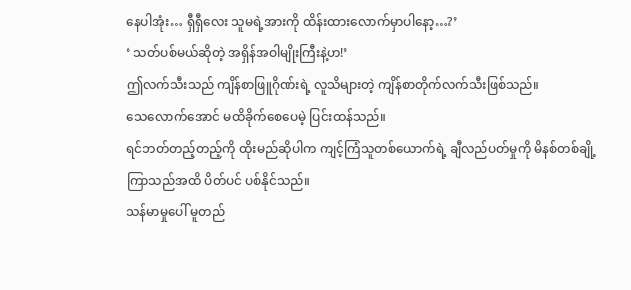နေပါအုံး… ရှီရှီလေး သူမရဲ့အားကို ထိန်းထားလောက်မှာပါနော့…?’
‘ သတ်ပစ်မယ်ဆိုတဲ့ အရှိန်အဝါမျိုးကြီးနဲ့ဟ!’
ဤလက်သီးသည် ကျိန်စာဖြူဂိုဏ်းရဲ့ လူသိများတဲ့ ကျိန်စာတိုက်လက်သီးဖြစ်သည်။
သေလောက်အောင် မထိခိုက်စေပေမဲ့ ပြင်းထန်သည်။
ရင်ဘတ်တည့်တည့်ကို ထိုးမည်ဆိုပါက ကျင့်ကြံသူတစ်ယောက်ရဲ့ ချီလည်ပတ်မှုကို မိနစ်တစ်ချို့ကြာသည်အထိ ပိတ်ပင် ပစ်နိုင်သည်။
သန်မာမှုပေါ် မူတည်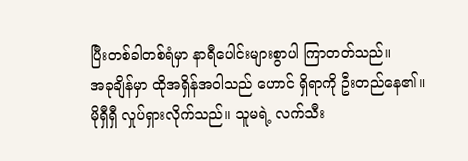ပြီးတစ်ခါတစ်ရံမှာ နာရီပေါင်းများစွာပါ ကြာတတ်သည်။
အခုချိန်မှာ ထိုအရှိန်အဝါသည် ဟောင် ရှိရာကို ဦးတည်နေ၏။
မိုရှီရှီ လှုပ်ရှားလိုက်သည်။ သူမရဲ့ လက်သီး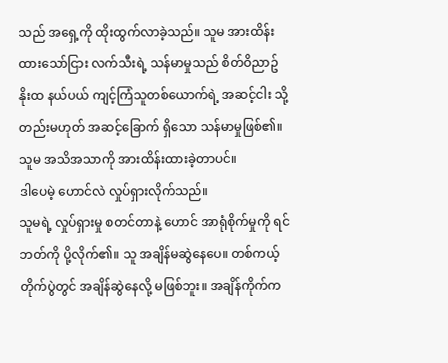သည် အရှေ့ကို ထိုးထွက်လာခဲ့သည်။ သူမ အားထိန်းထားသော်ငြား လက်သီးရဲ့ သန်မာမှုသည် စိတ်ဝိညာဥ်နိုးထ နယ်ပယ် ကျင့်ကြံသူတစ်ယောက်ရဲ့ အဆင့်ငါး သို့တည်းမဟုတ် အဆင့်ခြောက် ရှိသော သန်မာမှုဖြစ်၏။
သူမ အသိအသာကို အားထိန်းထားခဲ့တာပင်။
ဒါပေမဲ့ ဟောင်လဲ လှုပ်ရှားလိုက်သည်။
သူမရဲ့ လှုပ်ရှားမှု စတင်တာနဲ့ ဟောင် အာရုံစိုက်မှုကို ရင်ဘတ်ကို ပို့လိုက်၏။ သူ အချိန်မဆွဲနေပေ။ တစ်ကယ့်တိုက်ပွဲတွင် အချိန်ဆွဲနေလို့ မဖြစ်ဘူး။ အချိန်ကိုက်က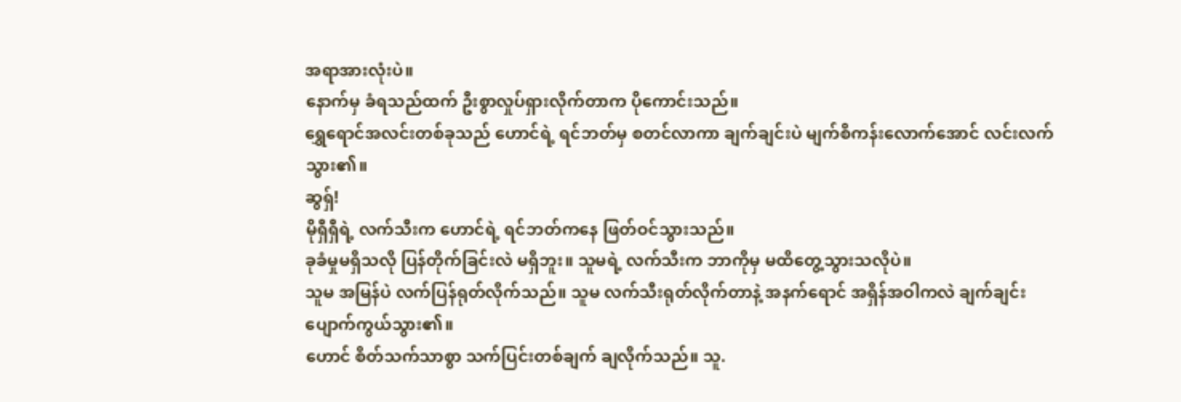အရာအားလုံးပဲ။
နောက်မှ ခံရသည်ထက် ဦးစွာလှုပ်ရှားလိုက်တာက ပိုကောင်းသည်။
ရွှေရောင်အလင်းတစ်ခုသည် ဟောင်ရဲ့ ရင်ဘတ်မှ စတင်လာကာ ချက်ချင်းပဲ မျက်စိကန်းလောက်အောင် လင်းလက်သွား၏။
ဆွရှ်!
မိုရှီရှီရဲ့ လက်သီးက ဟောင်ရဲ့ ရင်ဘတ်ကနေ ဖြတ်ဝင်သွားသည်။
ခုခံမှုမရှိသလို ပြန်တိုက်ခြင်းလဲ မရှိဘူး။ သူမရဲ့ လက်သီးက ဘာကိုမှ မထိတွေ့သွားသလိုပဲ။
သူမ အမြန်ပဲ လက်ပြန်ရုတ်လိုက်သည်။ သူမ လက်သီးရုတ်လိုက်တာနဲ့ အနက်ရောင် အရှိန်အဝါကလဲ ချက်ချင်း ပျောက်ကွယ်သွား၏။
ဟောင် စိတ်သက်သာစွာ သက်ပြင်းတစ်ချက် ချလိုက်သည်။ သူ.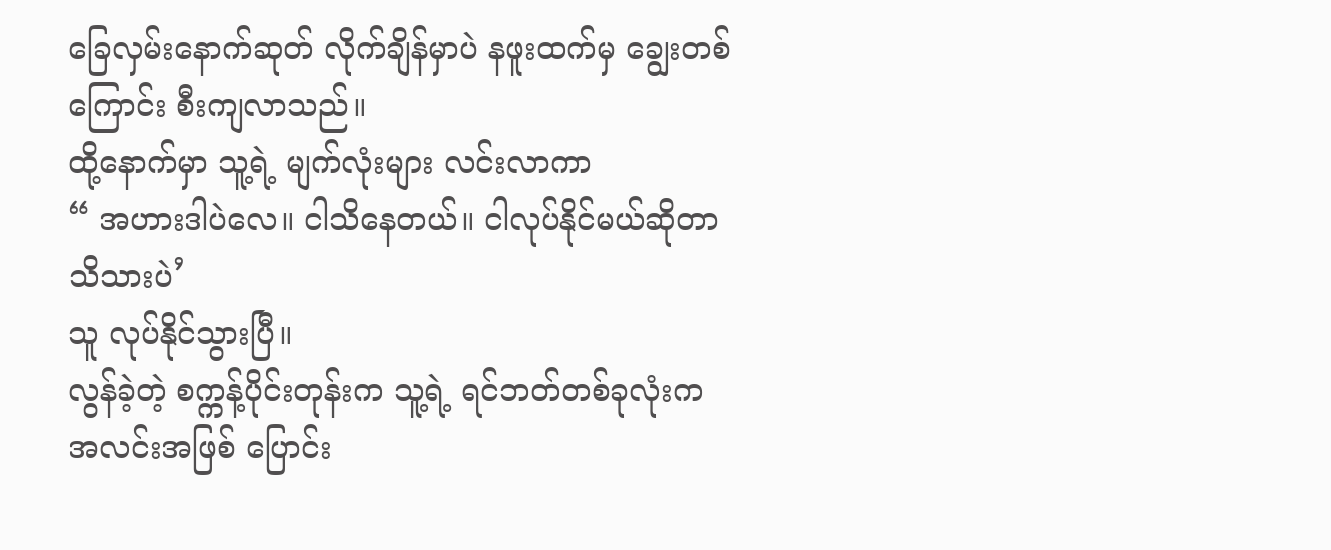ခြေလှမ်းနောက်ဆုတ် လိုက်ချိန်မှာပဲ နဖူးထက်မှ ချွေးတစ်ကြောင်း စီးကျလာသည်။
ထို့နောက်မှာ သူ့ရဲ့ မျက်လုံးများ လင်းလာကာ
“ အဟားဒါပဲလေ။ ငါသိနေတယ်။ ငါလုပ်နိုင်မယ်ဆိုတာ သိသားပဲ’
သူ လုပ်နိုင်သွားပြီ။
လွန်ခဲ့တဲ့ စက္ကန့်ပိုင်းတုန်းက သူ့ရဲ့ ရင်ဘတ်တစ်ခုလုံးက အလင်းအဖြစ် ပြောင်း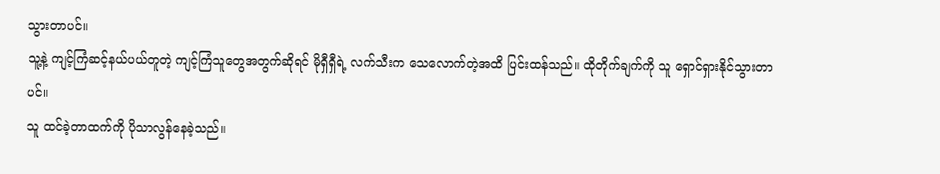သွားတာပင်။
သူ့နဲ့ ကျင့်ကြံဆင့်နယ်ပယ်တူတဲ့ ကျင့်ကြံသူတွေအတွက်ဆိုရင် မိုရှီရှီရဲ့ လက်သီးက သေလောက်တဲ့အထိ ပြင်းထန်သည်။ ထိုတိုက်ချက်ကို သူ ရှောင်ရှားနိုင်သွားတာပင်။
သူ ထင်ခဲ့တာထက်ကို ပိုသာလွန်နေခဲ့သည်။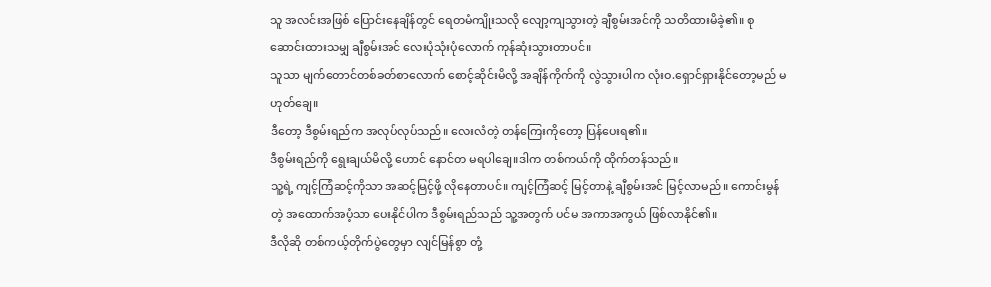သူ အလင်းအဖြစ် ပြောင်းနေချိန်တွင် ရေတမံကျိုးသလို လျော့ကျသွားတဲ့ ချီစွမ်းအင်ကို သတိထားမိခဲ့၏။ စုဆောင်းထားသမျှ ချီစွမ်းအင် လေးပုံသုံးပုံလောက် ကုန်ဆုံးသွားတာပင်။
သူသာ မျက်တောင်တစ်ခတ်စာလောက် စောင့်ဆိုင်းမိလို့ အချိန်ကိုက်ကို လွဲသွားပါက လုံးဝ.ရှောင်ရှားနိုင်တော့မည် မဟုတ်ချေ။
ဒီတော့ ဒီစွမ်းရည်က အလုပ်လုပ်သည်။ လေးလံတဲ့ တန်ကြေးကိုတော့ ပြန်ပေးရ၏။
ဒီစွမ်းရည်ကို ရွေးချယ်မိလို့ ဟောင် နောင်တ မရပါချေ။ဒါက တစ်ကယ်ကို ထိုက်တန်သည်။
သူ့ရဲ့ ကျင့်ကြံဆင့်ကိုသာ အဆင့်မြင့်ဖို့ လိုနေတာပင်။ ကျင့်ကြံဆင့် မြင့်တာနဲ့ ချီစွမ်းအင် မြင့်လာမည်။ ကောင်းမွန်တဲ့ အထောက်အပံ့သာ ပေးနိုင်ပါက ဒီစွမ်းရည်သည် သူ့အတွက် ပင်မ အကာအကွယ် ဖြစ်လာနိုင်၏။
ဒီလိုဆို တစ်ကယ့်တိုက်ပွဲတွေမှာ လျင်မြန်စွာ တုံ့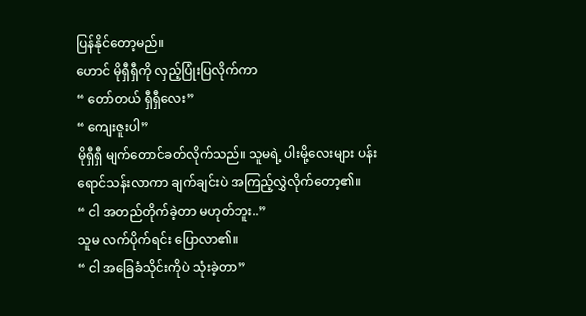ပြန်နိုင်တော့မည်။
ဟောင် မိုရှီရှီကို လှည့်ပြုံးပြလိုက်ကာ
“ တော်တယ် ရှီရှီလေး”
“ ကျေးဇူးပါ”
မိုရှီရှီ မျက်တောင်ခတ်လိုက်သည်။ သူမရဲ့ ပါးမို့လေးများ ပန်းရောင်သန်းလာကာ ချက်ချင်းပဲ အကြည့်လွှဲလိုက်တော့၏။
“ ငါ အတည်တိုက်ခဲ့တာ မဟုတ်ဘူး..”
သူမ လက်ပိုက်ရင်း ပြောလာ၏။
“ ငါ အခြေခံသိုင်းကိုပဲ သုံးခဲ့တာ”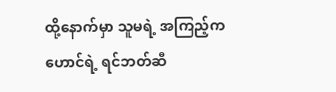ထို့နောက်မှာ သူမရဲ့ အကြည့်က ဟောင်ရဲ့ ရင်ဘတ်ဆီ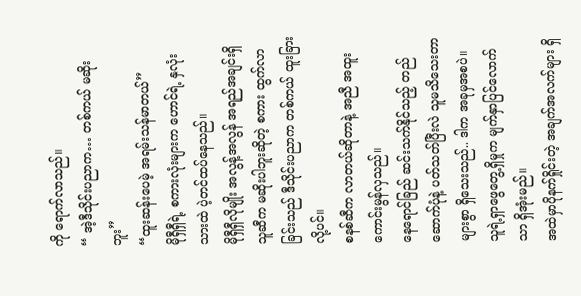ကို ရောက်လာသည်။
“ အဲ့ဒီသိုင်းပညာက… တစ်ကယ် မဆိုးဘူး”
“ထူးဆန်းပေမဲ့ အရမ်းသန်မာတယ်”
မိုရှီရှီရဲ့ စကားလုံးများက ဟောင်ရဲ့ နှလုံးသားထဲ ပဲ့တင်ထပ်နေသည်။
မိုရှီရှီလိုမျိုး အလွန့်အလွန် အရည်အချင်းရှိသူဆီက မဆိုးပါဘူးဆိုတဲ့ စကား ထွက်လာခြင်းသည် ဒီသိုင်းပညာက တစ်ကယ် ထူးခြားလို့ပင်။
စနစ်ဆီက လာတယ်ဆိုတာနဲ့ အညီ အထူးကောင်းမွန်လှသည်။
နေရောင်ခြည် ဆင်းသက်နိုင်သည့် တည်ဆောက်ပုံနဲ့ ပတ်သတ်ပြီးလဲ သူမသိသေးတာ များစွာ ရှိသေးသည်.. ဒါက အခုမှအစပဲ။
သူရဲ့ရှာဖွေတွေ့ရှိမှုက မျက်နှာပြင်လောက်သာ ရှိအုံးမည်။
အထဲမှာပိုနက်ရှိုင်းတဲ့ အချက်အလက်များ ရှိ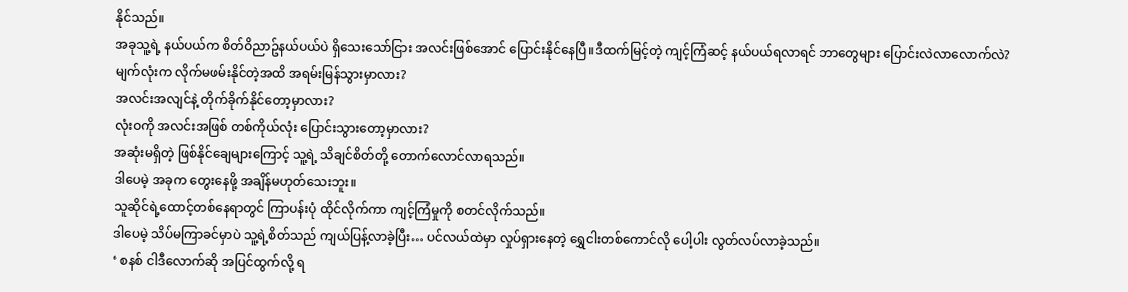နိုင်သည်။
အခုသူ့ရဲ့ နယ်ပယ်က စိတ်ဝိညာဥ်နယ်ပယ်ပဲ ရှိသေးသော်ငြား အလင်းဖြစ်အောင် ပြောင်းနိုင်နေပြီ။ဒီထက်မြင့်တဲ့ ကျင့်ကြံဆင့် နယ်ပယ်ရလာရင် ဘာတွေများ ပြောင်းလဲလာလောက်လဲ?
မျက်လုံးက လိုက်မဖမ်းနိုင်တဲ့အထိ အရမ်းမြန်သွားမှာလား?
အလင်းအလျင်နဲ့ တိုက်ခိုက်နိုင်တော့မှာလား?
လုံးဝကို အလင်းအဖြစ် တစ်ကိုယ်လုံး ပြောင်းသွားတော့မှာလား?
အဆုံးမရှိတဲ့ ဖြစ်နိုင်ချေများကြောင့် သူ့ရဲ့ သိချင်စိတ်တို့ တောက်လောင်လာရသည်။
ဒါပေမဲ့ အခုက တွေးနေဖို့ အချိန်မဟုတ်သေးဘူး။
သူဆိုင်ရဲ့ထောင့်တစ်နေရာတွင် ကြာပန်းပုံ ထိုင်လိုက်ကာ ကျင့်ကြံမှုကို စတင်လိုက်သည်။
ဒါပေမဲ့ သိပ်မကြာခင်မှာပဲ သူ့ရဲ့စိတ်သည် ကျယ်ပြန့်လာခဲ့ပြီး… ပင်လယ်ထဲမှာ လှုပ်ရှားနေတဲ့ ရွှေငါးတစ်ကောင်လို ပေါ့ပါး လွတ်လပ်လာခဲ့သည်။
‘ စနစ် ငါဒီလောက်ဆို အပြင်ထွက်လို့ ရ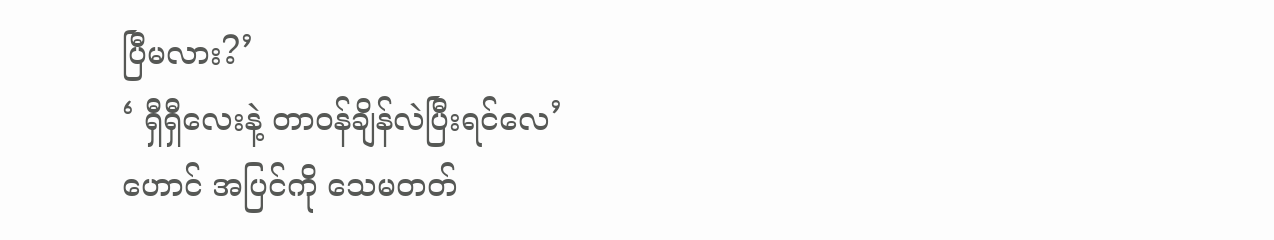ပြီမလား?’
‘ ရှီရှီလေးနဲ့ တာဝန်ချိန်လဲပြီးရင်လေ’
ဟောင် အပြင်ကို သေမတတ်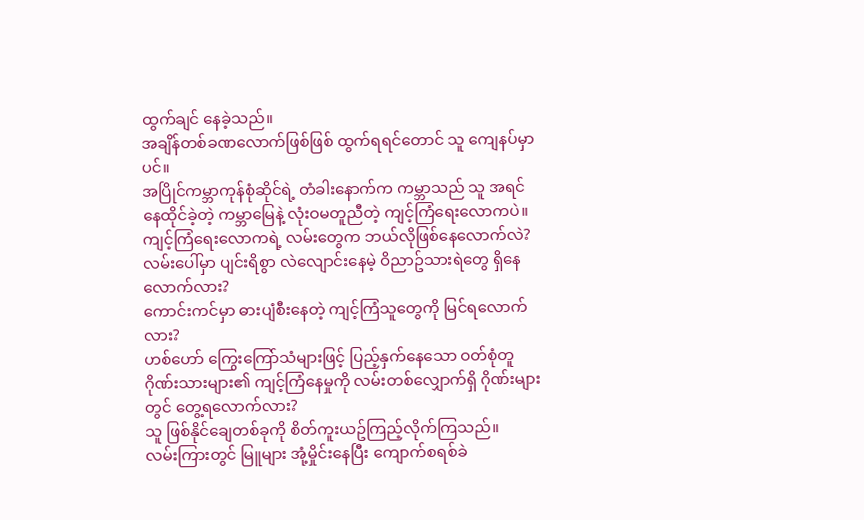ထွက်ချင် နေခဲ့သည်။
အချိန်တစ်ခဏလောက်ဖြစ်ဖြစ် ထွက်ရရင်တောင် သူ ကျေနပ်မှာပင်။
အပြိုင်ကမ္ဘာကုန်စုံဆိုင်ရဲ့ တံခါးနောက်က ကမ္ဘာသည် သူ အရင်နေထိုင်ခဲ့တဲ့ ကမ္ဘာမြေနဲ့ လုံးဝမတူညီတဲ့ ကျင့်ကြံရေးလောကပဲ။
ကျင့်ကြံရေးလောကရဲ့ လမ်းတွေက ဘယ်လိုဖြစ်နေလောက်လဲ?
လမ်းပေါ်မှာ ပျင်းရိစွာ လဲလျောင်းနေမဲ့ ဝိညာဥ်သားရဲတွေ ရှိနေလောက်လား?
ကောင်းကင်မှာ ဓားပျံစီးနေတဲ့ ကျင့်ကြံသူတွေကို မြင်ရလောက်လား?
ဟစ်ဟော် ကြွေးကြော်သံများဖြင့် ပြည့်နှက်နေသော ဝတ်စုံတူဂိုဏ်းသားများ၏ ကျင့်ကြံနေမှုကို လမ်းတစ်လျှောက်ရှိ ဂိုဏ်းများတွင် တွေ့ရလောက်လား?
သူ ဖြစ်နိုင်ချေတစ်ခုကို စိတ်ကူးယဥ်ကြည့်လိုက်ကြသည်။
လမ်းကြားတွင် မြူများ အုံ့မှိုင်းနေပြီး ကျောက်စရစ်ခဲ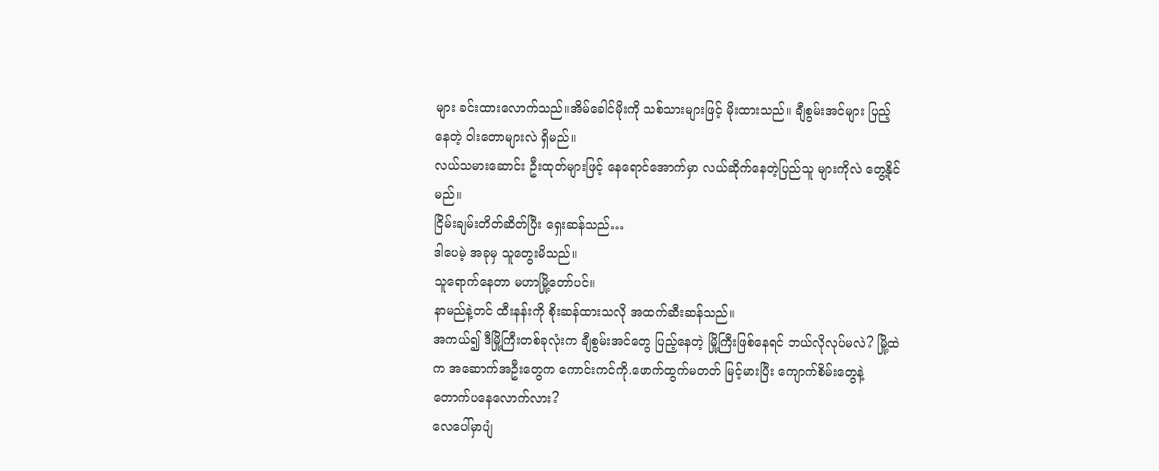များ ခင်းထားလောက်သည်။အိမ်ခေါင်မိုးကို သစ်သားများဖြင့် မိုးထားသည်။ ချီစွမ်းအင်များ ပြည့်နေတဲ့ ဝါးတောများလဲ ရှိမည်။
လယ်သမားဆောင်း ဦးထုတ်များဖြင့် နေရောင်အောက်မှာ လယ်ဆိုက်နေတဲ့ပြည်သူ များကိုလဲ တွေ့နိုင်မည်။
ငြိမ်းချမ်းတိတ်ဆိတ်ပြီး ရှေးဆန်သည်…
ဒါပေမဲ့ အခုမှ သူတွေးမိသည်။
သူရောက်နေတာ မဟာမြို့တော်ပင်။
နာမည်နဲ့တင် ထီးနန်းကို စိုးဆန်ထားသလို အထက်ဆီးဆန်သည်။
အကယ်၍ ဒီမြို့ကြီးတစ်ခုလုံးက ချီစွမ်းအင်တွေ ပြည့်နေတဲ့ မြို့ကြီးဖြစ်နေရင် ဘယ်လိုလုပ်မလဲ? မြို့ထဲက အဆောက်အဦးတွေက ကောင်းကင်ကို.ဖောက်ထွက်မတတ် မြင့်မားပြီး ကျောက်စိမ်းတွေနဲ့ တောက်ပနေလောက်လား?
လေပေါ်မှာပျံ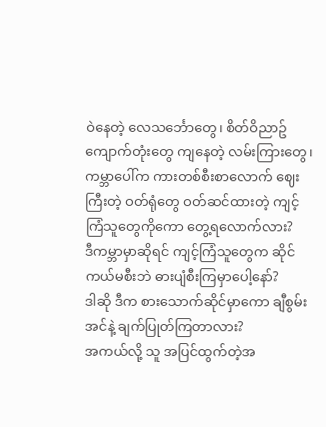ဝဲနေတဲ့ လေသင်္ဘောတွေ၊ စိတ်ဝိညာဥ်ကျောက်တုံးတွေ ကျနေတဲ့ လမ်းကြားတွေ၊ ကမ္ဘာပေါ်က ကားတစ်စီးစာလောက် ဈေးကြီးတဲ့ ဝတ်ရုံတွေ ဝတ်ဆင်ထားတဲ့ ကျင့်ကြံသူတွေကိုကော တွေ့ရလောက်လား?
ဒီကမ္ဘာမှာဆိုရင် ကျင့်ကြံသူတွေက ဆိုင်ကယ်မစီးဘဲ ဓားပျံစီးကြမှာပေါ့နော်?
ဒါဆို ဒီက စားသောက်ဆိုင်မှာကော ချီစွမ်းအင်နဲ့ ချက်ပြုတ်ကြတာလား?
အကယ်လို့ သူ အပြင်ထွက်တဲ့အ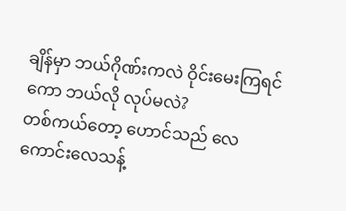ချိန်မှာ ဘယ်ဂိုဏ်းကလဲ ဝိုင်းမေးကြရင်ကော ဘယ်လို လုပ်မလဲ?
တစ်ကယ်တော့ ဟောင်သည် လေကောင်းလေသန့်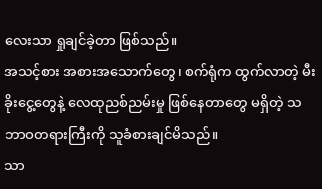လေးသာ ရှုချင်ခဲ့တာ ဖြစ်သည်။
အသင့်စား အစားအသောက်တွေ၊ စက်ရုံက ထွက်လာတဲ့ မီးခိုးငွေ့တွေနဲ့ လေထုညစ်ညမ်းမှု ဖြစ်နေတာတွေ မရှိတဲ့ သဘာဝတရားကြီးကို သူခံစားချင်မိသည်။
သာ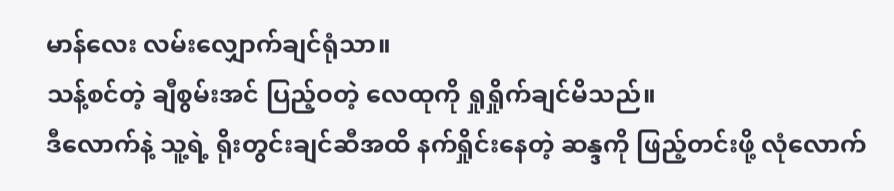မာန်လေး လမ်းလျှောက်ချင်ရုံသာ။
သန့်စင်တဲ့ ချီစွမ်းအင် ပြည့်ဝတဲ့ လေထုကို ရှုရှိုက်ချင်မိသည်။
ဒီလောက်နဲ့ သူ့ရဲ့ ရိုးတွင်းချင်ဆီအထိ နက်ရှိုင်းနေတဲ့ ဆန္ဒကို ဖြည့်တင်းဖို့ လုံလောက်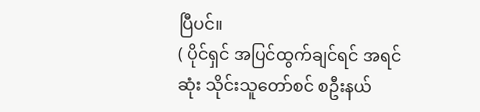ပြီပင်။
( ပိုင်ရှင် အပြင်ထွက်ချင်ရင် အရင်ဆုံး သိုင်းသူတော်စင် စဦးနယ်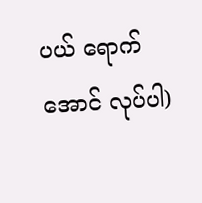ပယ် ရောက်အောင် လုပ်ပါ)